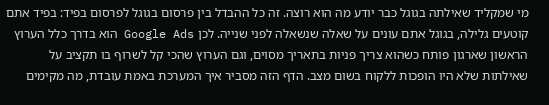מי שמקליד שאילתה בגוגל כבר יודע מה הוא רוצה. זה כל ההבדל בין פרסום בגוגל לפרסום בפיד: בפיד אתם קוטעים גלילה, בגוגל אתם עונים על שאלה שנשאלה לפני שנייה. לכן Google Ads הוא בדרך כלל הערוץ הראשון שארגון פותח כשהוא צריך פניות בתאריך מסוים, וגם הערוץ שהכי קל לשרוף בו תקציב על שאילתות שלא היו הופכות ללקוח בשום מצב. הדף הזה מסביר איך המערכת באמת עובדת, מה מקימים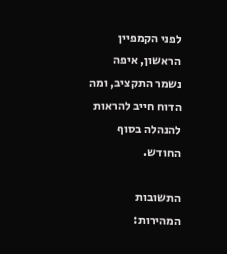לפני הקמפיין הראשון, איפה נשמר התקציב, ומה הדוח חייב להראות להנהלה בסוף החודש.

התשובות המהירות: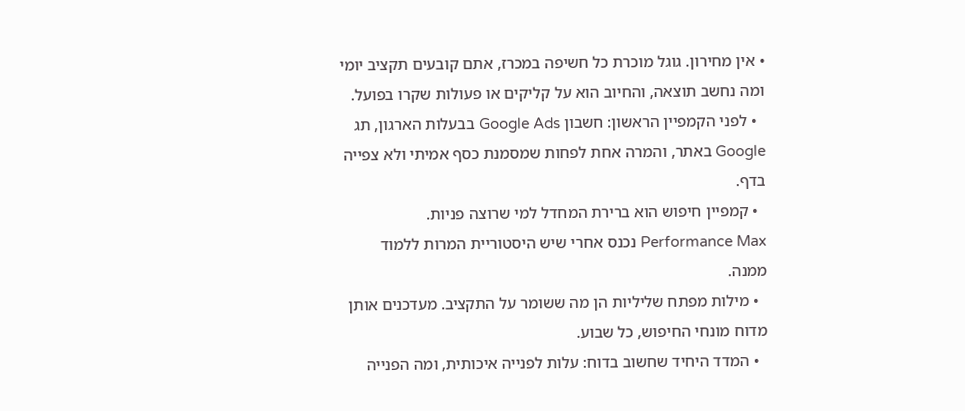• אין מחירון. גוגל מוכרת כל חשיפה במכרז, אתם קובעים תקציב יומי ומה נחשב תוצאה, והחיוב הוא על קליקים או פעולות שקרו בפועל.
  • לפני הקמפיין הראשון: חשבון Google Ads בבעלות הארגון, תג Google באתר, והמרה אחת לפחות שמסמנת כסף אמיתי ולא צפייה בדף.
  • קמפיין חיפוש הוא ברירת המחדל למי שרוצה פניות. Performance Max נכנס אחרי שיש היסטוריית המרות ללמוד ממנה.
  • מילות מפתח שליליות הן מה ששומר על התקציב. מעדכנים אותן מדוח מונחי החיפוש, כל שבוע.
  • המדד היחיד שחשוב בדוח: עלות לפנייה איכותית, ומה הפנייה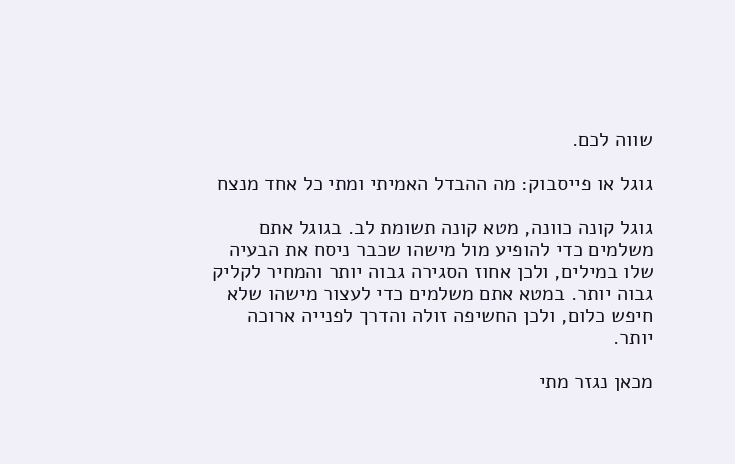שווה לכם.

גוגל או פייסבוק: מה ההבדל האמיתי ומתי כל אחד מנצח

גוגל קונה כוונה, מטא קונה תשומת לב. בגוגל אתם משלמים כדי להופיע מול מישהו שכבר ניסח את הבעיה שלו במילים, ולכן אחוז הסגירה גבוה יותר והמחיר לקליק גבוה יותר. במטא אתם משלמים כדי לעצור מישהו שלא חיפש כלום, ולכן החשיפה זולה והדרך לפנייה ארוכה יותר.

מכאן נגזר מתי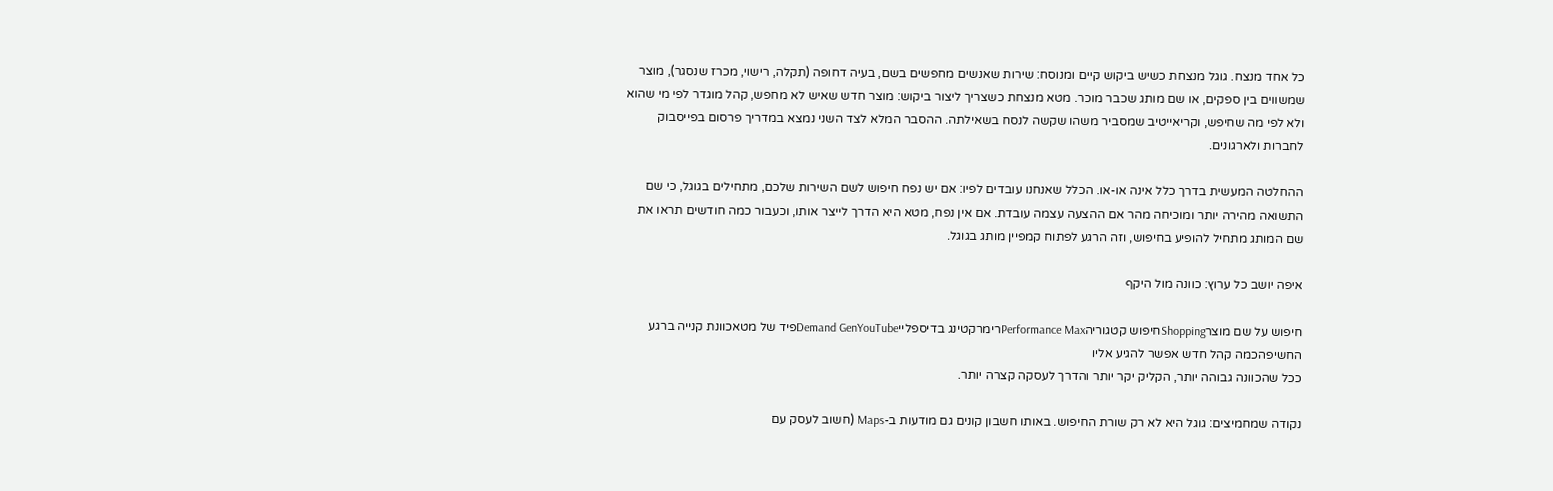כל אחד מנצח. גוגל מנצחת כשיש ביקוש קיים ומנוסח: שירות שאנשים מחפשים בשם, בעיה דחופה (תקלה, רישוי, מכרז שנסגר), מוצר שמשווים בין ספקים, או שם מותג שכבר מוכר. מטא מנצחת כשצריך ליצור ביקוש: מוצר חדש שאיש לא מחפש, קהל מוגדר לפי מי שהוא ולא לפי מה שחיפש, וקריאייטיב שמסביר משהו שקשה לנסח בשאילתה. ההסבר המלא לצד השני נמצא במדריך פרסום בפייסבוק לחברות ולארגונים.

ההחלטה המעשית בדרך כלל אינה או-או. הכלל שאנחנו עובדים לפיו: אם יש נפח חיפוש לשם השירות שלכם, מתחילים בגוגל, כי שם התשואה מהירה יותר ומוכיחה מהר אם ההצעה עצמה עובדת. אם אין נפח, מטא היא הדרך לייצר אותו, וכעבור כמה חודשים תראו את שם המותג מתחיל להופיע בחיפוש, וזה הרגע לפתוח קמפיין מותג בגוגל.

איפה יושב כל ערוץ: כוונה מול היקף

חיפוש על שם מוצרShoppingחיפוש קטגוריהPerformance Maxרימרקטינג בדיספלייDemand GenYouTubeפיד של מטאכוונת קנייה ברגע החשיפהכמה קהל חדש אפשר להגיע אליו
ככל שהכוונה גבוהה יותר, הקליק יקר יותר והדרך לעסקה קצרה יותר.

נקודה שמחמיצים: גוגל היא לא רק שורת החיפוש. באותו חשבון קונים גם מודעות ב-Maps (חשוב לעסק עם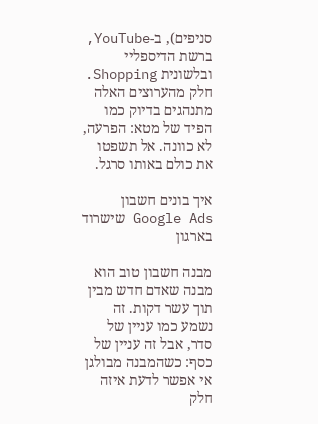סניפים), ב-YouTube, ברשת הדיספליי ובלשונית Shopping. חלק מהערוצים האלה מתנהגים בדיוק כמו הפיד של מטא: הפרעה, לא כוונה. אל תשפטו את כולם באותו סרגל.

איך בונים חשבון Google Ads שישרוד בארגון

מבנה חשבון טוב הוא מבנה שאדם חדש מבין תוך עשר דקות. זה נשמע כמו עניין של סדר, אבל זה עניין של כסף: כשהמבנה מבולגן אי אפשר לדעת איזה חלק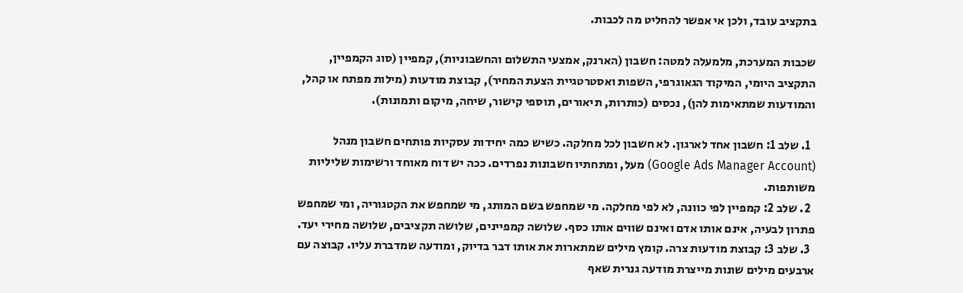בתקציב עובד, ולכן אי אפשר להחליט מה לכבות.

שכבות המערכת, מלמעלה למטה: חשבון (הארנק, אמצעי התשלום והחשבוניות), קמפיין (סוג הקמפיין, התקציב היומי, המיקוד הגאוגרפי, השפות ואסטרטגיית הצעת המחיר), קבוצת מודעות (מילות מפתח או קהל, והמודעות שמתאימות להן), נכסים (כותרות, תיאורים, תוספי קישור, שיחה, מיקום ותמונות).

  1. שלב 1: חשבון אחד לארגון. לא חשבון לכל מחלקה. כשיש כמה יחידות עסקיות פותחים חשבון מנהל (Google Ads Manager Account) מעל, ומתחתיו חשבונות נפרדים. ככה יש דוח מאוחד ורשימות שליליות משותפות.
  2. שלב 2: קמפיין לפי כוונה, לא לפי מחלקה. מי שמחפש בשם המותג, מי שמחפש את הקטגוריה, ומי שמחפש פתרון לבעיה, אינם אותו אדם ואינם שווים אותו כסף. שלושה קמפיינים, שלושה תקציבים, שלושה מחירי יעד.
  3. שלב 3: קבוצת מודעות צרה. קומץ מילים שמתארות את אותו דבר בדיוק, ומודעה שמדברת עליו. קבוצה עם ארבעים מילים שונות מייצרת מודעה גנרית שאף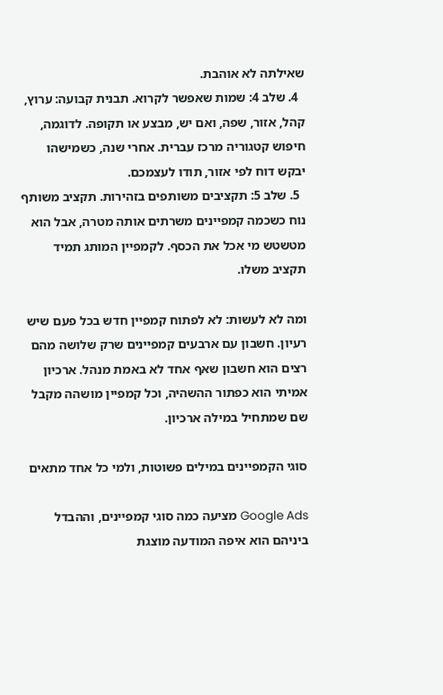שאילתה לא אוהבת.
  4. שלב 4: שמות שאפשר לקרוא. תבנית קבועה: ערוץ, קהל, אזור, שפה, ואם יש, מבצע או תקופה. לדוגמה, חיפוש קטגוריה מרכז עברית. אחרי שנה, כשמישהו יבקש דוח לפי אזור, תודו לעצמכם.
  5. שלב 5: תקציבים משותפים בזהירות. תקציב משותף נוח כשכמה קמפיינים משרתים אותה מטרה, אבל הוא מטשטש מי אכל את הכסף. לקמפיין המותג תמיד תקציב משלו.

ומה לא לעשות: לא לפתוח קמפיין חדש בכל פעם שיש רעיון. חשבון עם ארבעים קמפיינים שרק שלושה מהם רצים הוא חשבון שאף אחד לא באמת מנהל. ארכיון אמיתי הוא כפתור ההשהיה, וכל קמפיין מושהה מקבל שם שמתחיל במילה ארכיון.

סוגי הקמפיינים במילים פשוטות, ולמי כל אחד מתאים

Google Ads מציעה כמה סוגי קמפיינים, וההבדל ביניהם הוא איפה המודעה מוצגת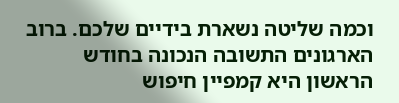וכמה שליטה נשארת בידיים שלכם. ברוב הארגונים התשובה הנכונה בחודש הראשון היא קמפיין חיפוש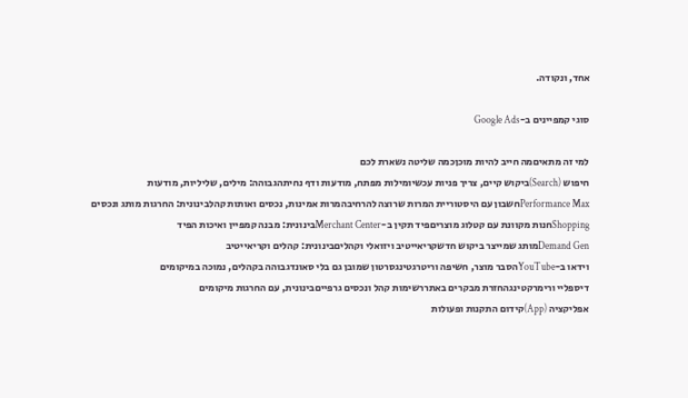אחד, ונקודה.

סוגי קמפיינים ב-Google Ads

למי זה מתאיםמה חייב להיות מוכןכמה שליטה נשארת לכם
חיפוש (Search)ביקוש קיים, צריך פניות עכשיומילות מפתח, מודעות ודף נחיתהגבוהה: מילים, שליליות, מודעות
Performance Maxחשבון עם היסטוריית המרות שרוצה להרחיבהמרות אמינות, נכסים ואותות קהלבינונית: החרגות מותג ונכסים
Shoppingחנות מקוונת עם קטלוג מוצריםפיד תקין ב-Merchant Centerבינונית: מבנה קמפיין ואיכות הפיד
Demand Genמותג שמייצר ביקוש חדשקריאייטיב ויזואלי וקהליםבינונית: קהלים וקריאייטיב
וידאו ב-YouTubeהסבר מוצר, חשיפה וריטרגטינגסרטון שמובן גם בלי סאונדגבוהה בקהלים, נמוכה במיקומים
דיספליי ורימרקטינגהחזרת מבקרים באתררשימות קהל ונכסים גרפייםבינונית, עם החרגות מיקומים
אפליקציה (App)קידום התקנות ופעולות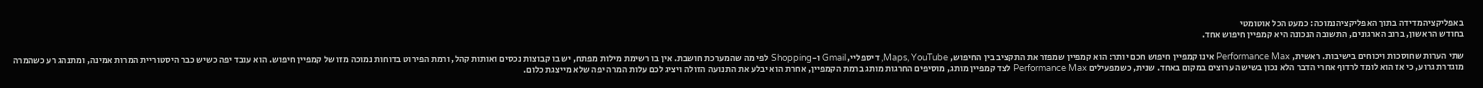באפליקציהמדידה בתוך האפליקציהנמוכה: כמעט הכל אוטומטי
בחודש הראשון, ברוב הארגונים, התשובה הנכונה היא קמפיין חיפוש אחד.

שתי הערות שחוסכות ויכוחים בישיבות. ראשית, Performance Max אינו קמפיין חיפוש חכם יותר: הוא קמפיין שמפזר את התקציב בין החיפוש, Maps, YouTube, דיספליי, Gmail ו-Shopping לפי מה שהמערכת חושבת. אין בו רשימת מילות מפתח, יש בו קבוצות נכסים ואותות קהל, ורמת הפירוט בדוחות נמוכה מזו של קמפיין חיפוש. הוא עובד יפה כשיש כבר היסטוריית המרות אמינה, ומתנהג רע כשהמרה מוגדרת גרוע, כי אז הוא לומד לרדוף אחרי הדבר הלא נכון בשישה ערוצים במקום באחד. שנית, כשמפעילים Performance Max לצד קמפיין מותג, מוסיפים החרגות מותג ברמת הקמפיין, אחרת הוא יבלע את התנועה הזולה ויציג לכם עלות המרה יפה שלא מייצגת כלום.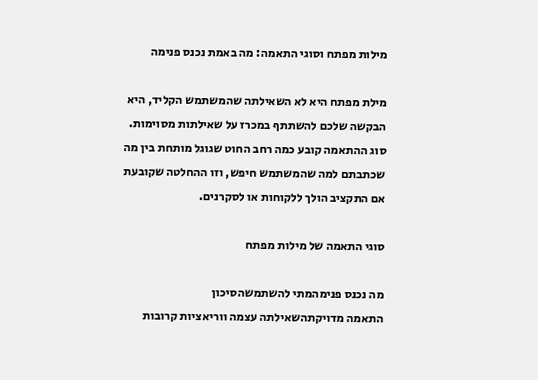מילות מפתח וסוגי התאמה: מה באמת נכנס פנימה

מילת מפתח היא לא השאילתה שהמשתמש הקליד, היא הבקשה שלכם להשתתף במכרז על שאילתות מסוימות. סוג ההתאמה קובע כמה רחב החוט שגוגל מותחת בין מה שכתבתם למה שהמשתמש חיפש, וזו ההחלטה שקובעת אם התקציב הולך ללקוחות או לסקרנים.

סוגי התאמה של מילות מפתח

מה נכנס פנימהמתי להשתמשהסיכון
התאמה מדויקתהשאילתה עצמה ווריאציות קרובות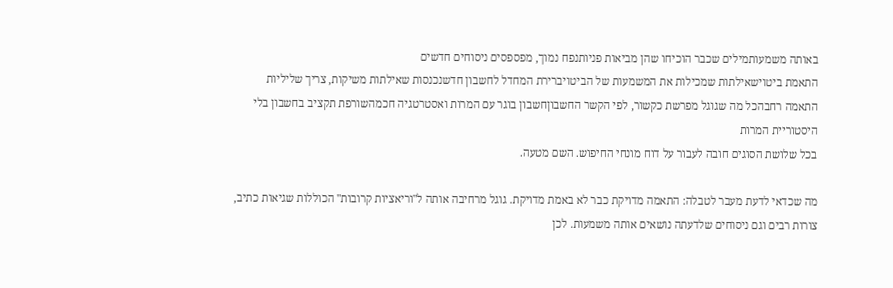באותה משמעותמילים שכבר הוכיחו שהן מביאות פניותנפח נמוך, מפספסים ניסוחים חדשים
התאמת ביטוישאילתות שמכילות את המשמעות של הביטויברירת המחדל לחשבון חדשנכנסות שאילתות משיקות, צריך שליליות
התאמה רחבהכל מה שגוגל מפרשת כקשור, לפי הקשר החשבוןחשבון בוגר עם המרות ואסטרטגיה חכמהשורפת תקציב בחשבון בלי היסטוריית המרות
בכל שלושת הסוגים חובה לעבור על דוח מונחי החיפוש. השם מטעה.

מה שכדאי לדעת מעבר לטבלה: התאמה מדויקת כבר לא באמת מדויקת. גוגל מרחיבה אותה ל"וריאציות קרובות" הכוללות שגיאות כתיב, צורות רבים וגם ניסוחים שלדעתה נושאים אותה משמעות. לכן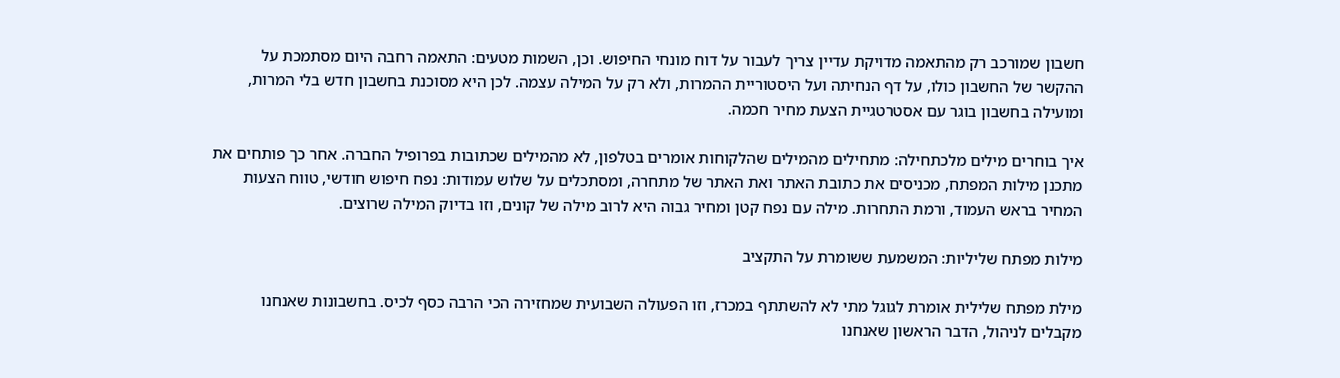חשבון שמורכב רק מהתאמה מדויקת עדיין צריך לעבור על דוח מונחי החיפוש. וכן, השמות מטעים: התאמה רחבה היום מסתמכת על ההקשר של החשבון כולו, על דף הנחיתה ועל היסטוריית ההמרות, ולא רק על המילה עצמה. לכן היא מסוכנת בחשבון חדש בלי המרות, ומועילה בחשבון בוגר עם אסטרטגיית הצעת מחיר חכמה.

איך בוחרים מילים מלכתחילה: מתחילים מהמילים שהלקוחות אומרים בטלפון, לא מהמילים שכתובות בפרופיל החברה. אחר כך פותחים את מתכנן מילות המפתח, מכניסים את כתובת האתר ואת האתר של מתחרה, ומסתכלים על שלוש עמודות: נפח חיפוש חודשי, טווח הצעות המחיר בראש העמוד, ורמת התחרות. מילה עם נפח קטן ומחיר גבוה היא לרוב מילה של קונים, וזו בדיוק המילה שרוצים.

מילות מפתח שליליות: המשמעת ששומרת על התקציב

מילת מפתח שלילית אומרת לגוגל מתי לא להשתתף במכרז, וזו הפעולה השבועית שמחזירה הכי הרבה כסף לכיס. בחשבונות שאנחנו מקבלים לניהול, הדבר הראשון שאנחנו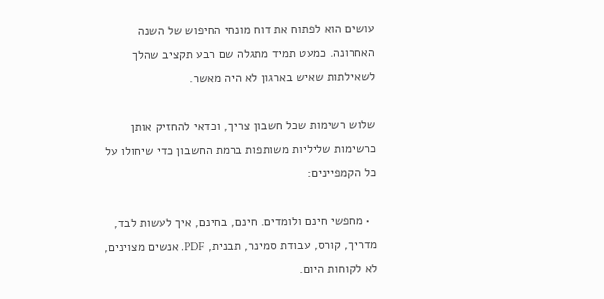עושים הוא לפתוח את דוח מונחי החיפוש של השנה האחרונה. כמעט תמיד מתגלה שם רבע תקציב שהלך לשאילתות שאיש בארגון לא היה מאשר.

שלוש רשימות שכל חשבון צריך, וכדאי להחזיק אותן כרשימות שליליות משותפות ברמת החשבון כדי שיחולו על כל הקמפיינים:

  • מחפשי חינם ולומדים. חינם, בחינם, איך לעשות לבד, מדריך, קורס, עבודת סמינר, תבנית, PDF. אנשים מצוינים, לא לקוחות היום.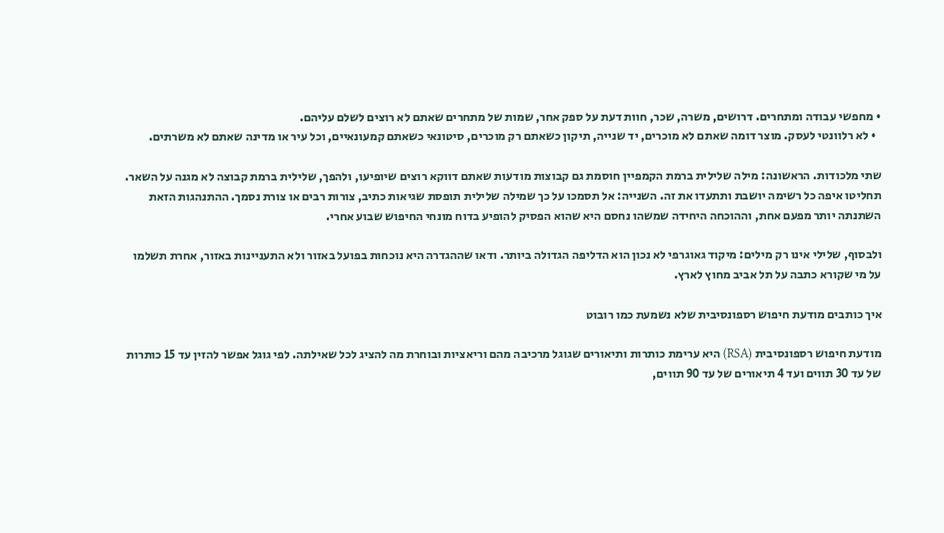• מחפשי עבודה ומתחרים. דרושים, משרה, שכר, חוות דעת על ספק אחר, שמות של מתחרים שאתם לא רוצים לשלם עליהם.
  • לא רלוונטי לעסק. מוצר דומה שאתם לא מוכרים, יד שנייה, תיקון כשאתם רק מוכרים, סיטונאי כשאתם קמעונאיים, וכל עיר או מדינה שאתם לא משרתים.

שתי מלכודות. הראשונה: מילה שלילית ברמת הקמפיין חוסמת גם קבוצות מודעות שאתם דווקא רוצים שיופיעו, ולהפך, שלילית ברמת קבוצה לא מגנה על השאר. תחליטו איפה כל רשימה יושבת ותתעדו את זה. השנייה: אל תסמכו על כך שמילה שלילית תופסת שגיאות כתיב, צורות רבים או צורת נסמך. ההתנהגות הזאת השתנתה יותר מפעם אחת, וההוכחה היחידה שמשהו נחסם היא שהוא הפסיק להופיע בדוח מונחי החיפוש שבוע אחרי.

ולבסוף, שלילי אינו רק מילים: מיקוד גאוגרפי לא נכון הוא הדליפה הגדולה ביותר. ודאו שההגדרה היא נוכחות בפועל באזור ולא התעניינות באזור, אחרת תשלמו על מי שקורא כתבה על תל אביב מחוץ לארץ.

איך כותבים מודעת חיפוש רספונסיבית שלא נשמעת כמו רובוט

מודעת חיפוש רספונסיבית (RSA) היא ערימת כותרות ותיאורים שגוגל מרכיבה מהם וריאציות ובוחרת מה להציג לכל שאילתה. לפי גוגל אפשר להזין עד 15 כותרות של עד 30 תווים ועד 4 תיאורים של עד 90 תווים,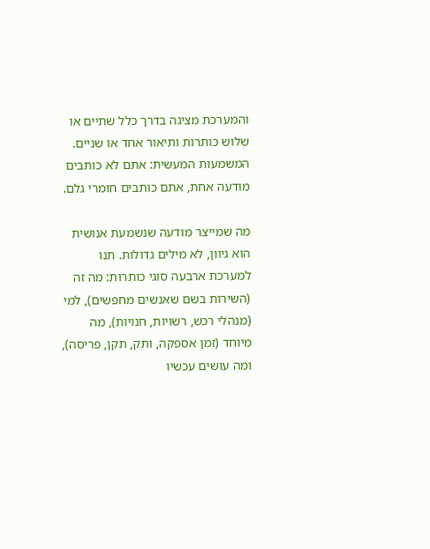והמערכת מציגה בדרך כלל שתיים או שלוש כותרות ותיאור אחד או שניים. המשמעות המעשית: אתם לא כותבים מודעה אחת, אתם כותבים חומרי גלם.

מה שמייצר מודעה שנשמעת אנושית הוא גיוון, לא מילים גדולות. תנו למערכת ארבעה סוגי כותרות: מה זה (השירות בשם שאנשים מחפשים), למי (מנהלי רכש, רשויות, חנויות), מה מיוחד (זמן אספקה, ותק, תקן, פריסה), ומה עושים עכשיו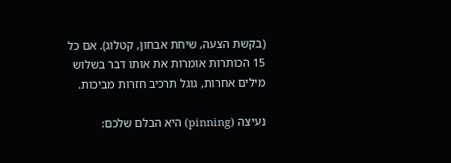(בקשת הצעה, שיחת אבחון, קטלוג). אם כל 15 הכותרות אומרות את אותו דבר בשלוש מילים אחרות, גוגל תרכיב חזרות מביכות.

נעיצה (pinning) היא הבלם שלכם: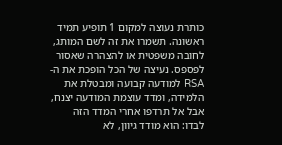כותרת נעוצה למקום 1 תופיע תמיד ראשונה. תשמרו את זה לשם המותג, לחובה משפטית או להצהרה שאסור לפספס. נעיצה של הכל הופכת את ה-RSA למודעה קבועה ומבטלת את הלמידה, ומדד עוצמת המודעה יצנח, אבל אל תרדפו אחרי המדד הזה לבדו: הוא מודד גיוון, לא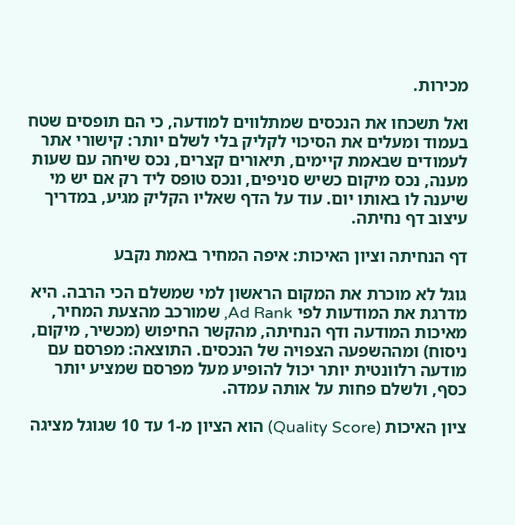מכירות.

ואל תשכחו את הנכסים שמתלווים למודעה, כי הם תופסים שטח בעמוד ומעלים את הסיכוי לקליק בלי לשלם יותר: קישורי אתר לעמודים שבאמת קיימים, תיאורים קצרים, נכס שיחה עם שעות מענה, נכס מיקום כשיש סניפים, ונכס טופס ליד רק אם יש מי שיענה לו באותו יום. עוד על הדף שאליו הקליק מגיע, במדריך עיצוב דף נחיתה.

דף הנחיתה וציון האיכות: איפה המחיר באמת נקבע

גוגל לא מוכרת את המקום הראשון למי שמשלם הכי הרבה. היא מדרגת את המודעות לפי Ad Rank, שמורכב מהצעת המחיר, מאיכות המודעה ודף הנחיתה, מהקשר החיפוש (מכשיר, מיקום, ניסוח) ומההשפעה הצפויה של הנכסים. התוצאה: מפרסם עם מודעה רלוונטית יותר יכול להופיע מעל מפרסם שמציע יותר כסף, ולשלם פחות על אותה עמדה.

ציון האיכות (Quality Score) הוא הציון מ-1 עד 10 שגוגל מציגה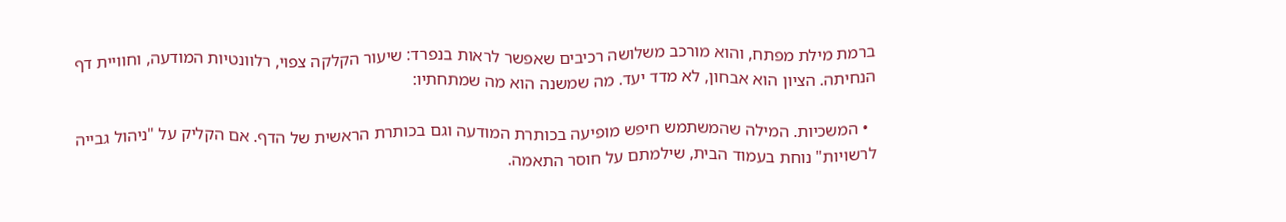ברמת מילת מפתח, והוא מורכב משלושה רכיבים שאפשר לראות בנפרד: שיעור הקלקה צפוי, רלוונטיות המודעה, וחוויית דף הנחיתה. הציון הוא אבחון, לא מדד יעד. מה שמשנה הוא מה שמתחתיו:

  • המשכיות. המילה שהמשתמש חיפש מופיעה בכותרת המודעה וגם בכותרת הראשית של הדף. אם הקליק על "ניהול גבייה לרשויות" נוחת בעמוד הבית, שילמתם על חוסר התאמה.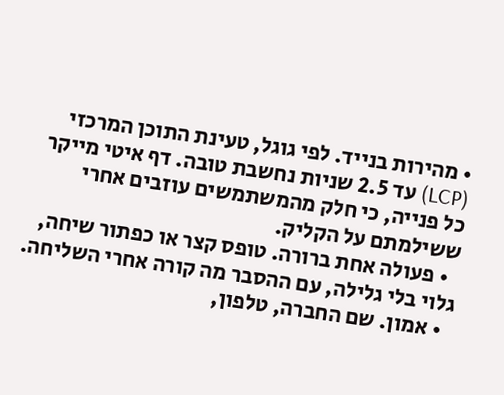• מהירות בנייד. לפי גוגל, טעינת התוכן המרכזי (LCP) עד 2.5 שניות נחשבת טובה. דף איטי מייקר כל פנייה, כי חלק מהמשתמשים עוזבים אחרי ששילמתם על הקליק.
  • פעולה אחת ברורה. טופס קצר או כפתור שיחה, גלוי בלי גלילה, עם ההסבר מה קורה אחרי השליחה.
  • אמון. שם החברה, טלפון,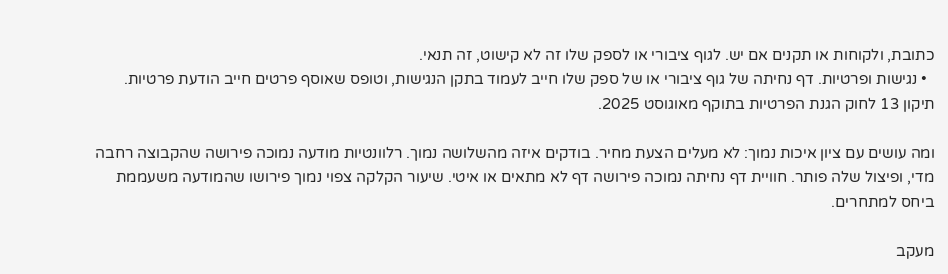כתובת, ולקוחות או תקנים אם יש. לגוף ציבורי או לספק שלו זה לא קישוט, זה תנאי.
  • נגישות ופרטיות. דף נחיתה של גוף ציבורי או של ספק שלו חייב לעמוד בתקן הנגישות, וטופס שאוסף פרטים חייב הודעת פרטיות. תיקון 13 לחוק הגנת הפרטיות בתוקף מאוגוסט 2025.

ומה עושים עם ציון איכות נמוך: לא מעלים הצעת מחיר. בודקים איזה מהשלושה נמוך. רלוונטיות מודעה נמוכה פירושה שהקבוצה רחבה מדי, ופיצול שלה פותר. חוויית דף נחיתה נמוכה פירושה דף לא מתאים או איטי. שיעור הקלקה צפוי נמוך פירושו שהמודעה משעממת ביחס למתחרים.

מעקב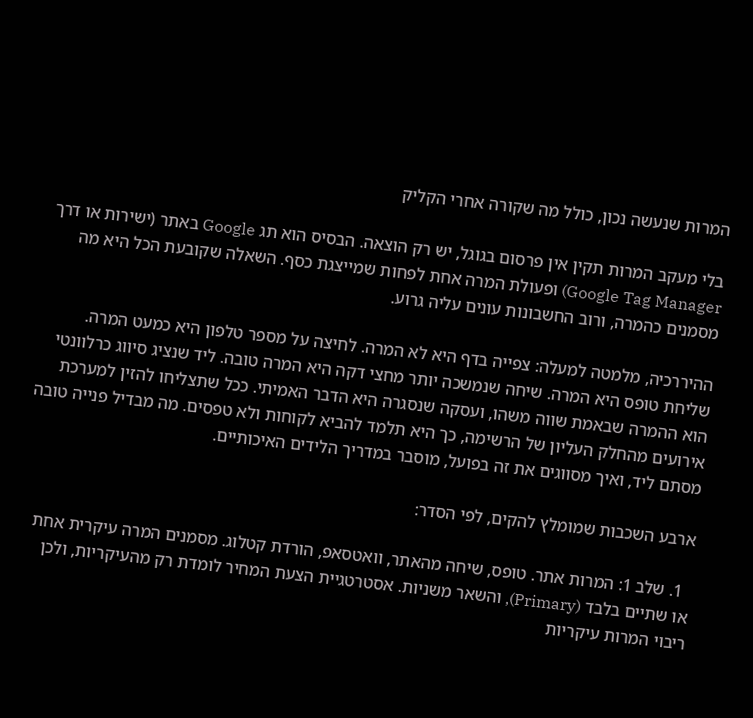המרות שנעשה נכון, כולל מה שקורה אחרי הקליק

בלי מעקב המרות תקין אין פרסום בגוגל, יש רק הוצאה. הבסיס הוא תג Google באתר (ישירות או דרך Google Tag Manager) ופעולת המרה אחת לפחות שמייצגת כסף. השאלה שקובעת הכל היא מה מסמנים כהמרה, ורוב החשבונות עונים עליה גרוע.

ההיררכיה, מלמטה למעלה: צפייה בדף היא לא המרה. לחיצה על מספר טלפון היא כמעט המרה. שליחת טופס היא המרה. שיחה שנמשכה יותר מחצי דקה היא המרה טובה. ליד שנציג סיווג כרלוונטי הוא ההמרה שבאמת שווה משהו, ועסקה שנסגרה היא הדבר האמיתי. ככל שתצליחו להזין למערכת אירועים מהחלק העליון של הרשימה, כך היא תלמד להביא לקוחות ולא טפסים. מה מבדיל פנייה טובה מסתם ליד, ואיך מסווגים את זה בפועל, מוסבר במדריך הלידים האיכותיים.

ארבע השכבות שמומלץ להקים, לפי הסדר:

  1. שלב 1: המרות אתר. טופס, שיחה מהאתר, וואטסאפ, הורדת קטלוג. מסמנים המרה עיקרית אחת או שתיים בלבד (Primary), והשאר משניות. אסטרטגיית הצעת המחיר לומדת רק מהעיקריות, ולכן ריבוי המרות עיקריות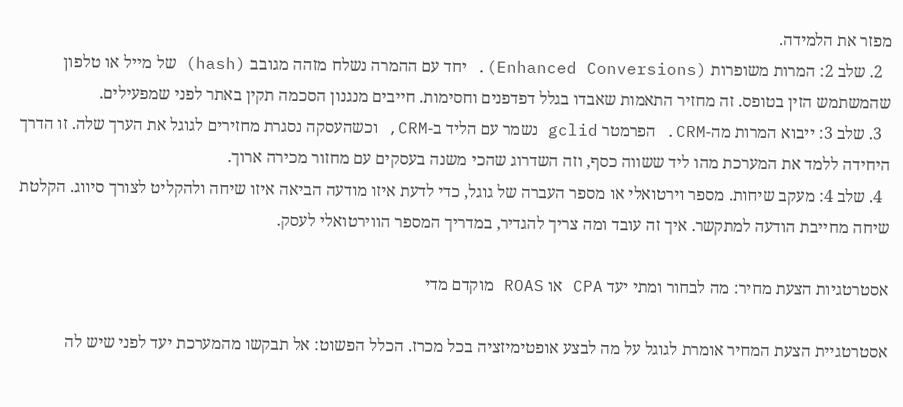מפזר את הלמידה.
  2. שלב 2: המרות משופרות (Enhanced Conversions). יחד עם ההמרה נשלח מזהה מגובב (hash) של מייל או טלפון שהמשתמש הזין בטופס. זה מחזיר התאמות שאבדו בגלל דפדפנים וחסימות. חייבים מנגנון הסכמה תקין באתר לפני שמפעילים.
  3. שלב 3: ייבוא המרות מה-CRM. הפרמטר gclid נשמר עם הליד ב-CRM, וכשהעסקה נסגרת מחזירים לגוגל את הערך שלה. זו הדרך היחידה ללמד את המערכת מהו ליד ששווה כסף, וזה השדרוג שהכי משנה בעסקים עם מחזור מכירה ארוך.
  4. שלב 4: מעקב שיחות. מספר וירטואלי או מספר העברה של גוגל, כדי לדעת איזו מודעה הביאה איזו שיחה ולהקליט לצורך סיווג. הקלטת שיחה מחייבת הודעה למתקשר. איך זה עובד ומה צריך להגדיר, במדריך המספר הווירטואלי לעסק.

אסטרטגיות הצעת מחיר: מה לבחור ומתי יעד CPA או ROAS מוקדם מדי

אסטרטגיית הצעת המחיר אומרת לגוגל על מה לבצע אופטימיזציה בכל מכרז. הכלל הפשוט: אל תבקשו מהמערכת יעד לפני שיש לה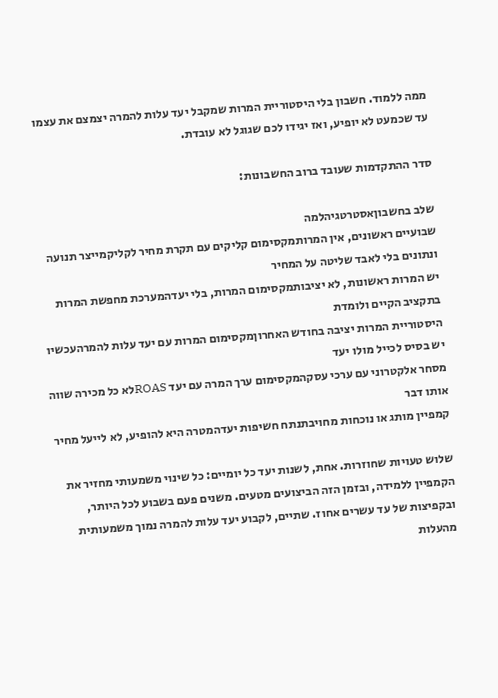ממה ללמוד. חשבון בלי היסטוריית המרות שמקבל יעד עלות להמרה יצמצם את עצמו עד שכמעט לא יופיע, ואז יגידו לכם שגוגל לא עובדת.

סדר ההתקדמות שעובד ברוב החשבונות:

שלב בחשבוןאסטרטגיהלמה
שבועיים ראשונים, אין המרותמקסימום קליקים עם תקרת מחיר לקליקמייצר תנועה ונתונים בלי לאבד שליטה על המחיר
יש המרות ראשונות, לא יציבותמקסימום המרות, בלי יעדהמערכת מחפשת המרות בתקציב הקיים ולומדת
היסטוריית המרות יציבה בחודש האחרוןמקסימום המרות עם יעד עלות להמרהעכשיו יש בסיס לכייל מולו יעד
מסחר אלקטרוני עם ערכי עסקהמקסימום ערך המרה עם יעד ROASלא כל מכירה שווה אותו דבר
קמפיין מותג או נוכחות מחויבתנתח חשיפות יעדהמטרה היא להופיע, לא לייעל מחיר

שלוש טעויות שחוזרות. אחת, לשנות יעד כל יומיים: כל שינוי משמעותי מחזיר את הקמפיין ללמידה, ובזמן הזה הביצועים מטעים. משנים פעם בשבוע לכל היותר, ובקפיצות של עד עשרים אחוז. שתיים, לקבוע יעד עלות להמרה נמוך משמעותית מהעלות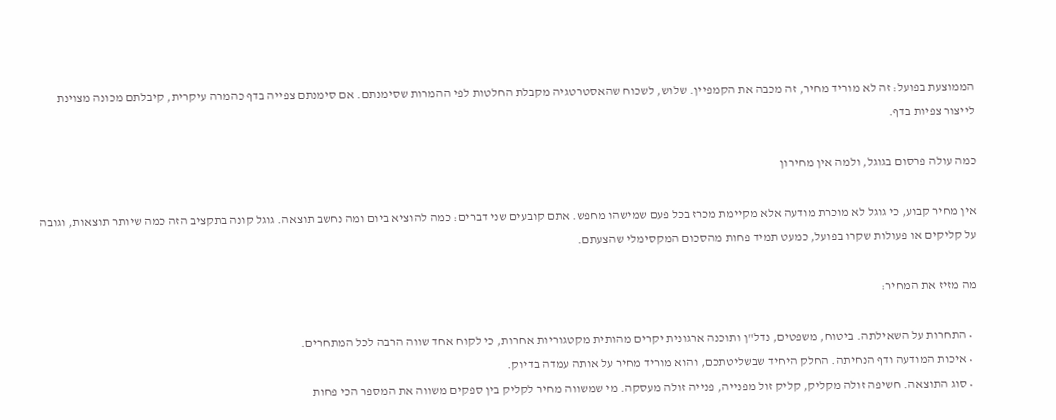הממוצעת בפועל: זה לא מוריד מחיר, זה מכבה את הקמפיין. שלוש, לשכוח שהאסטרטגיה מקבלת החלטות לפי ההמרות שסימנתם. אם סימנתם צפייה בדף כהמרה עיקרית, קיבלתם מכונה מצוינת לייצור צפיות בדף.

כמה עולה פרסום בגוגל, ולמה אין מחירון

אין מחיר קבוע, כי גוגל לא מוכרת מודעה אלא מקיימת מכרז בכל פעם שמישהו מחפש. אתם קובעים שני דברים: כמה להוציא ביום ומה נחשב תוצאה. גוגל קונה בתקציב הזה כמה שיותר תוצאות, וגובה על קליקים או פעולות שקרו בפועל, כמעט תמיד פחות מהסכום המקסימלי שהצעתם.

מה מזיז את המחיר:

  • התחרות על השאילתה. ביטוח, משפטים, נדל"ן ותוכנה ארגונית יקרים מהותית מקטגוריות אחרות, כי לקוח אחד שווה הרבה לכל המתחרים.
  • איכות המודעה ודף הנחיתה. החלק היחיד שבשליטתכם, והוא מוריד מחיר על אותה עמדה בדיוק.
  • סוג התוצאה. חשיפה זולה מקליק, קליק זול מפנייה, פנייה זולה מעסקה. מי שמשווה מחיר לקליק בין ספקים משווה את המספר הכי פחות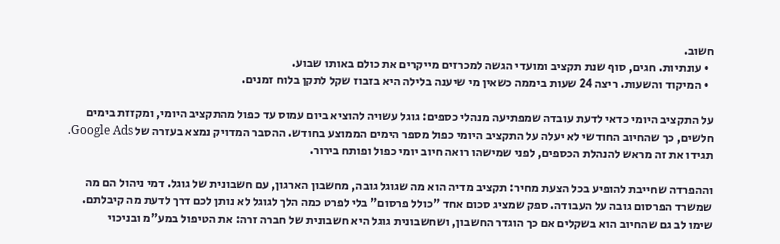חשוב.
  • עונתיות. חגים, סוף שנת תקציב ומועדי הגשה למכרזים מייקרים את כולם באותו שבוע.
  • המיקוד והשעות. ריצה 24 שעות ביממה כשאין מי שיענה בלילה היא בזבוז שקל לתקן בלוח זמנים.

על התקציב היומי כדאי לדעת עובדה שמפתיעה מנהלי כספים: גוגל עשויה להוציא ביום עמוס עד כפול מהתקציב היומי, ומקזזת בימים חלשים, כך שהחיוב החודשי לא יעלה על התקציב היומי כפול מספר הימים הממוצע בחודש. ההסבר המדויק נמצא בעזרה של Google Ads. תגידו את זה מראש להנהלת הכספים, לפני שמישהו רואה חיוב יומי כפול ופותח בירור.

וההפרדה שחייבת להופיע בכל הצעת מחיר: תקציב מדיה הוא מה שגוגל גובה, מחשבון הארגון, עם חשבונית של גוגל. דמי ניהול הם מה שמשרד הפרסום גובה על העבודה. ספק שמציג סכום אחד "כולל פרסום" בלי לפרט כמה הלך לגוגל לא נותן לכם דרך לדעת מה קיבלתם. שימו לב גם שהחיוב הוא בשקלים אם כך הוגדר החשבון, ושחשבונית גוגל היא חשבונית של חברה זרה: את הטיפול במע"מ ובניכוי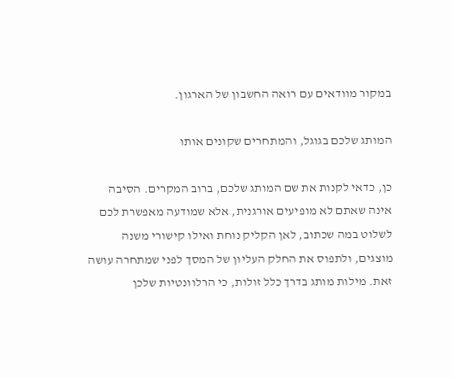במקור מוודאים עם רואה החשבון של הארגון.

המותג שלכם בגוגל, והמתחרים שקונים אותו

כן, כדאי לקנות את שם המותג שלכם, ברוב המקרים. הסיבה אינה שאתם לא מופיעים אורגנית, אלא שמודעה מאפשרת לכם לשלוט במה שכתוב, לאן הקליק נוחת ואילו קישורי משנה מוצגים, ולתפוס את החלק העליון של המסך לפני שמתחרה עושה זאת. מילות מותג בדרך כלל זולות, כי הרלוונטיות שלכן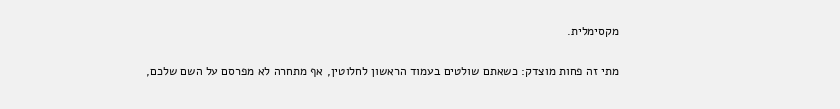מקסימלית.

מתי זה פחות מוצדק: כשאתם שולטים בעמוד הראשון לחלוטין, אף מתחרה לא מפרסם על השם שלכם,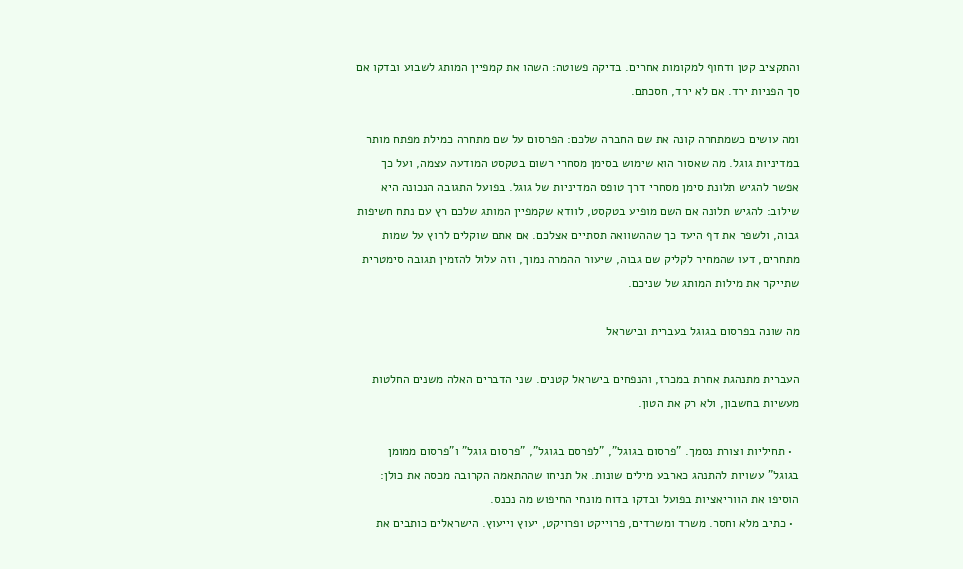והתקציב קטן ודחוף למקומות אחרים. בדיקה פשוטה: השהו את קמפיין המותג לשבוע ובדקו אם סך הפניות ירד. אם לא ירד, חסכתם.

ומה עושים כשמתחרה קונה את שם החברה שלכם: הפרסום על שם מתחרה כמילת מפתח מותר במדיניות גוגל. מה שאסור הוא שימוש בסימן מסחרי רשום בטקסט המודעה עצמה, ועל כך אפשר להגיש תלונת סימן מסחרי דרך טופס המדיניות של גוגל. בפועל התגובה הנכונה היא שילוב: להגיש תלונה אם השם מופיע בטקסט, לוודא שקמפיין המותג שלכם רץ עם נתח חשיפות גבוה, ולשפר את דף היעד כך שההשוואה תסתיים אצלכם. אם אתם שוקלים לרוץ על שמות מתחרים, דעו שהמחיר לקליק שם גבוה, שיעור ההמרה נמוך, וזה עלול להזמין תגובה סימטרית שתייקר את מילות המותג של שניכם.

מה שונה בפרסום בגוגל בעברית ובישראל

העברית מתנהגת אחרת במכרז, והנפחים בישראל קטנים. שני הדברים האלה משנים החלטות מעשיות בחשבון, ולא רק את הטון.

  • תחיליות וצורת נסמך. "פרסום בגוגל", "לפרסם בגוגל", "פרסום גוגל" ו"פרסום ממומן בגוגל" עשויות להתנהג כארבע מילים שונות. אל תניחו שההתאמה הקרובה מכסה את כולן: הוסיפו את הווריאציות בפועל ובדקו בדוח מונחי החיפוש מה נכנס.
  • כתיב מלא וחסר. משרד ומשרדים, פרוייקט ופרויקט, יעוץ וייעוץ. הישראלים כותבים את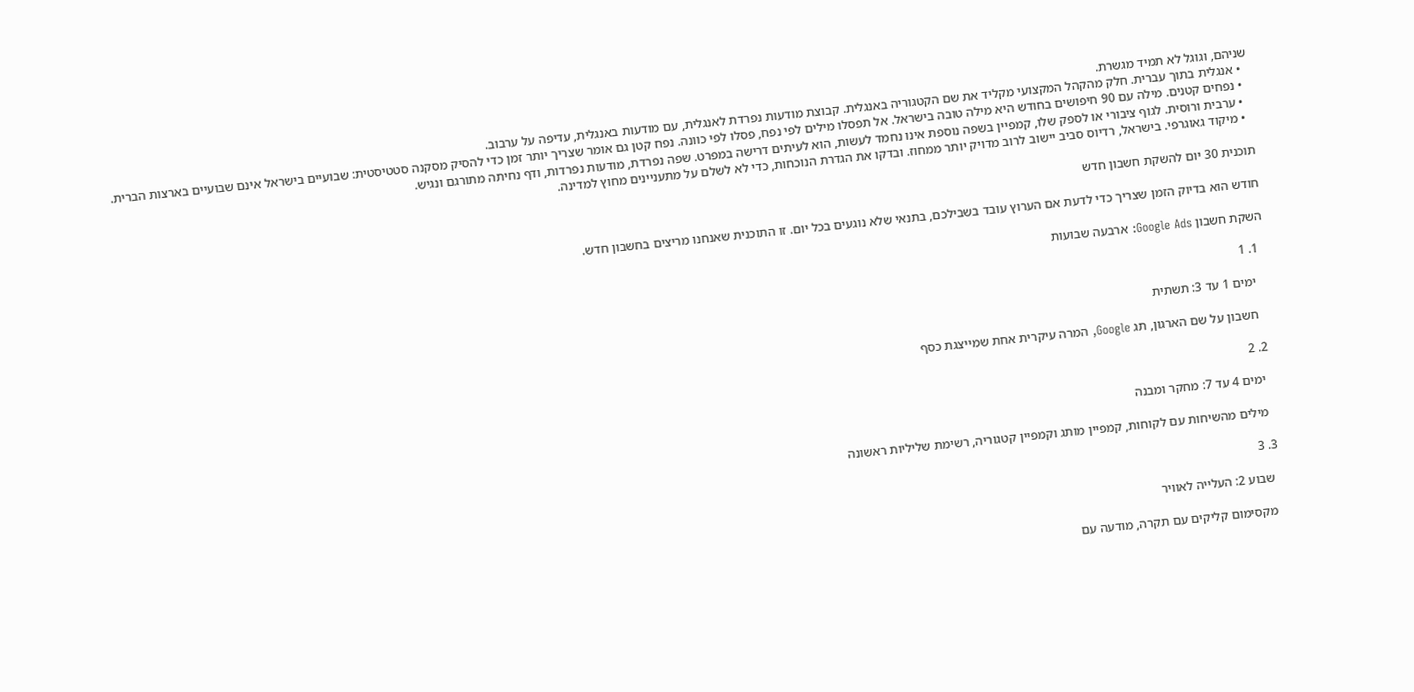שניהם, וגוגל לא תמיד מגשרת.
  • אנגלית בתוך עברית. חלק מהקהל המקצועי מקליד את שם הקטגוריה באנגלית. קבוצת מודעות נפרדת לאנגלית, עם מודעות באנגלית, עדיפה על ערבוב.
  • נפחים קטנים. מילה עם 90 חיפושים בחודש היא מילה טובה בישראל. אל תפסלו מילים לפי נפח, פסלו לפי כוונה. נפח קטן גם אומר שצריך יותר זמן כדי להסיק מסקנה סטטיסטית: שבועיים בישראל אינם שבועיים בארצות הברית.
  • ערבית ורוסית. לגוף ציבורי או לספק שלו, קמפיין בשפה נוספת אינו נחמד לעשות, הוא לעיתים דרישה במפרט. שפה נפרדת, מודעות נפרדות, ודף נחיתה מתורגם ונגיש.
  • מיקוד גאוגרפי. בישראל, רדיוס סביב יישוב לרוב מדויק יותר ממחוז. ובדקו את הגדרת הנוכחות, כדי לא לשלם על מתעניינים מחוץ למדינה.

תוכנית 30 יום להשקת חשבון חדש

חודש הוא בדיוק הזמן שצריך כדי לדעת אם הערוץ עובד בשבילכם, בתנאי שלא נוגעים בכל יום. זו התוכנית שאנחנו מריצים בחשבון חדש.

השקת חשבון Google Ads: ארבעה שבועות

  1. 1

    ימים 1 עד 3: תשתית

    חשבון על שם הארגון, תג Google, המרה עיקרית אחת שמייצגת כסף

  2. 2

    ימים 4 עד 7: מחקר ומבנה

    מילים מהשיחות עם לקוחות, קמפיין מותג וקמפיין קטגוריה, רשימת שליליות ראשונה

  3. 3

    שבוע 2: העלייה לאוויר

    מקסימום קליקים עם תקרה, מודעה עם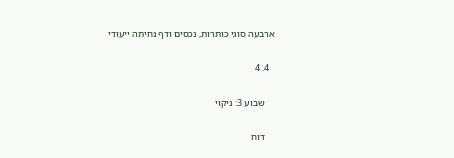ארבעה סוגי כותרות, נכסים ודף נחיתה ייעודי

  4. 4

    שבוע 3: ניקוי

    דוח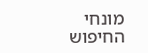מונחי החיפוש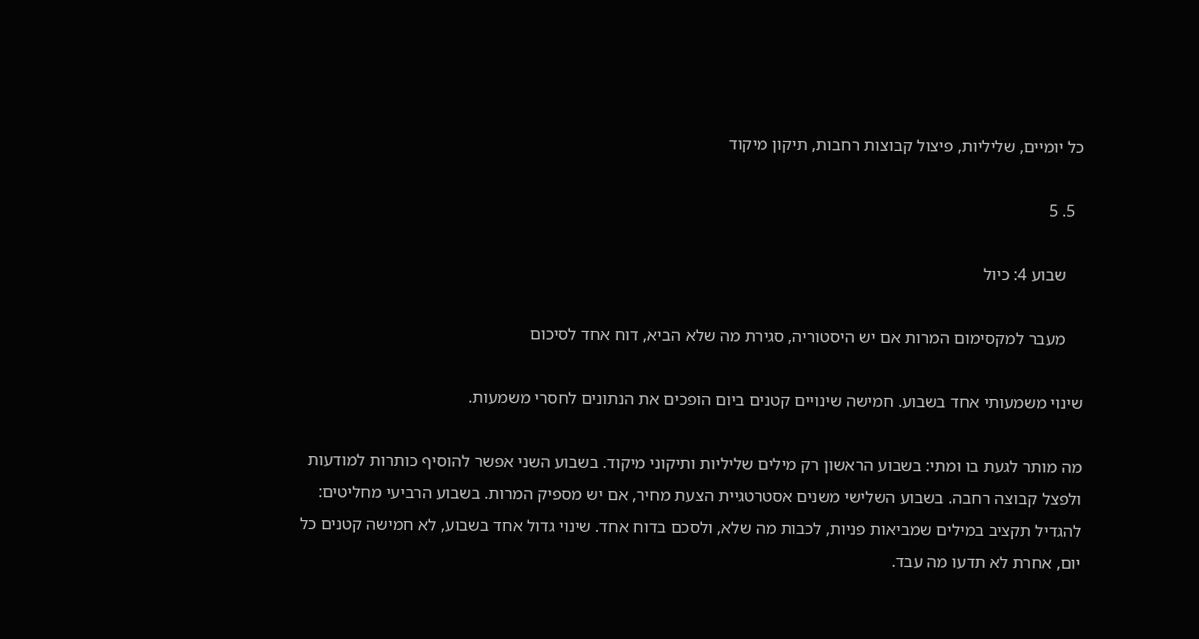כל יומיים, שליליות, פיצול קבוצות רחבות, תיקון מיקוד

  5. 5

    שבוע 4: כיול

    מעבר למקסימום המרות אם יש היסטוריה, סגירת מה שלא הביא, דוח אחד לסיכום

שינוי משמעותי אחד בשבוע. חמישה שינויים קטנים ביום הופכים את הנתונים לחסרי משמעות.

מה מותר לגעת בו ומתי: בשבוע הראשון רק מילים שליליות ותיקוני מיקוד. בשבוע השני אפשר להוסיף כותרות למודעות ולפצל קבוצה רחבה. בשבוע השלישי משנים אסטרטגיית הצעת מחיר, אם יש מספיק המרות. בשבוע הרביעי מחליטים: להגדיל תקציב במילים שמביאות פניות, לכבות מה שלא, ולסכם בדוח אחד. שינוי גדול אחד בשבוע, לא חמישה קטנים כל יום, אחרת לא תדעו מה עבד.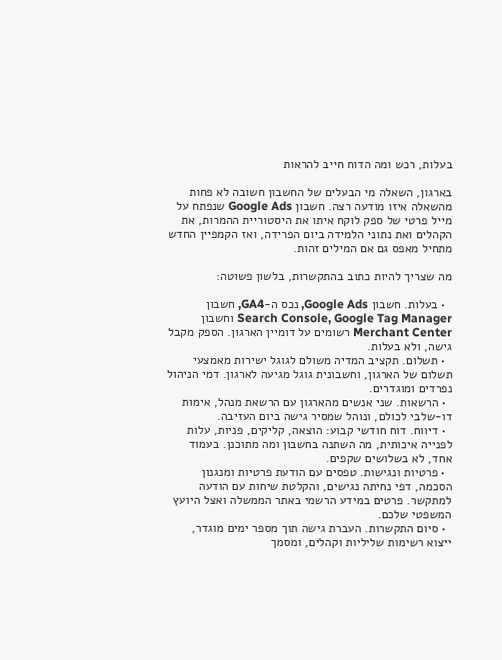בעלות, רכש ומה הדוח חייב להראות

בארגון, השאלה מי הבעלים של החשבון חשובה לא פחות מהשאלה איזו מודעה רצה. חשבון Google Ads שנפתח על מייל פרטי של ספק לוקח איתו את היסטוריית ההמרות, את הקהלים ואת נתוני הלמידה ביום הפרידה, ואז הקמפיין החדש מתחיל מאפס גם אם המילים זהות.

מה שצריך להיות כתוב בהתקשרות, בלשון פשוטה:

  • בעלות. חשבון Google Ads, נכס ה-GA4, חשבון Search Console, Google Tag Manager וחשבון Merchant Center רשומים על דומיין הארגון. הספק מקבל גישה, ולא בעלות.
  • תשלום. תקציב המדיה משולם לגוגל ישירות מאמצעי תשלום של הארגון, וחשבונית גוגל מגיעה לארגון. דמי הניהול נפרדים ומוגדרים.
  • הרשאות. שני אנשים מהארגון עם הרשאת מנהל, אימות דו-שלבי לכולם, ונוהל שמסיר גישה ביום העזיבה.
  • דיווח. דוח חודשי קבוע: הוצאה, קליקים, פניות, עלות לפנייה איכותית, מה השתנה בחשבון ומה מתוכנן. בעמוד אחד, לא בשלושים שקפים.
  • פרטיות ונגישות. טפסים עם הודעת פרטיות ומנגנון הסכמה, דפי נחיתה נגישים, והקלטת שיחות עם הודעה למתקשר. פרטים במידע הרשמי באתר הממשלה ואצל היועץ המשפטי שלכם.
  • סיום התקשרות. העברת גישה תוך מספר ימים מוגדר, ייצוא רשימות שליליות וקהלים, ומסמך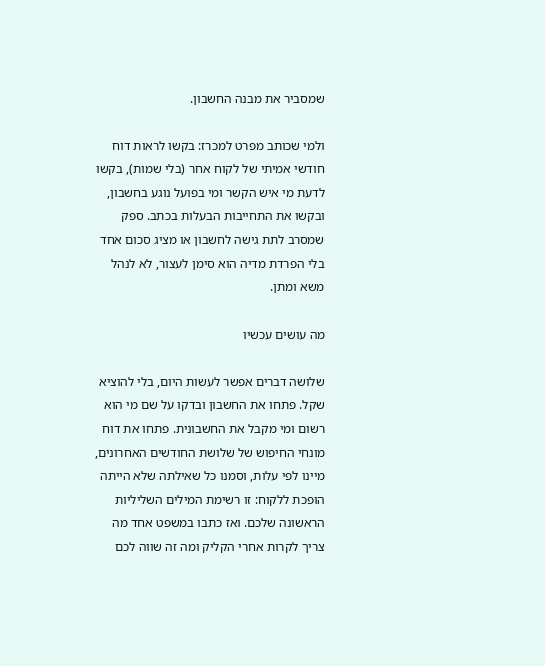שמסביר את מבנה החשבון.

ולמי שכותב מפרט למכרז: בקשו לראות דוח חודשי אמיתי של לקוח אחר (בלי שמות), בקשו לדעת מי איש הקשר ומי בפועל נוגע בחשבון, ובקשו את התחייבות הבעלות בכתב. ספק שמסרב לתת גישה לחשבון או מציג סכום אחד בלי הפרדת מדיה הוא סימן לעצור, לא לנהל משא ומתן.

מה עושים עכשיו

שלושה דברים אפשר לעשות היום, בלי להוציא שקל. פתחו את החשבון ובדקו על שם מי הוא רשום ומי מקבל את החשבונית. פתחו את דוח מונחי החיפוש של שלושת החודשים האחרונים, מיינו לפי עלות, וסמנו כל שאילתה שלא הייתה הופכת ללקוח: זו רשימת המילים השליליות הראשונה שלכם. ואז כתבו במשפט אחד מה צריך לקרות אחרי הקליק ומה זה שווה לכם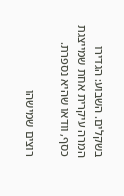בשקלים. השבוע: הגדירו המרה עיקרית אחת שמייצגת כסף, וודאו שהיא נספרת.

רוצים שמישהו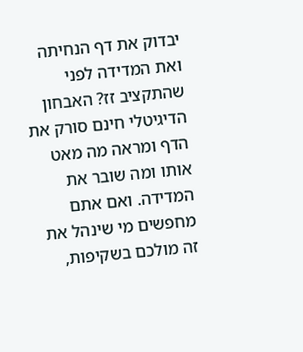יבדוק את דף הנחיתה ואת המדידה לפני שהתקציב זז? האבחון הדיגיטלי חינם סורק את הדף ומראה מה מאט אותו ומה שובר את המדידה. ואם אתם מחפשים מי שינהל את זה מולכם בשקיפות,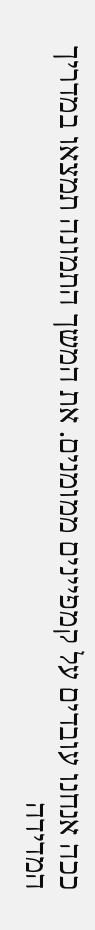ככה אנחנו עובדים על קמפיינים ממומנים. את המשך התמונה תמצאו במדריך המדידה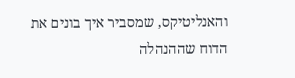והאנליטיקס, שמסביר איך בונים את הדוח שההנהלה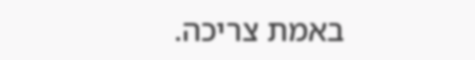באמת צריכה.